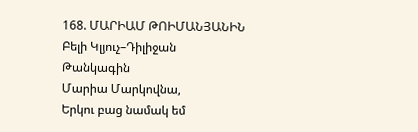168. ՄԱՐԻԱՄ ԹՈԻՄԱՆՅԱՆԻՆ
Բելի Կլյուչ–Դիլիջան
Թանկագին
Մարիա Մարկովնա,
Երկու բաց նամակ եմ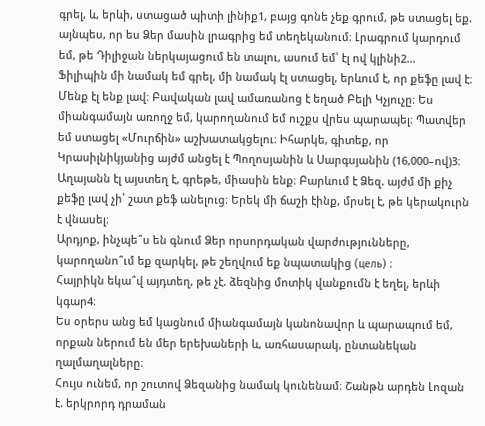գրել, և, երևի, ստացած պիտի լինիք1, բայց գոնե չեք գրում, թե ստացել եք. այնպես, որ ես Ձեր մասին լրագրից եմ տեղեկանում։ Լրագրում կարդում եմ, թե Դիլիջան ներկայացում են տալու, ասում եմ՝ էլ ով կլինի2…
Ֆիլիպին մի նամակ եմ գրել, մի նամակ էլ ստացել, երևում է, որ քեֆը լավ է։ Մենք էլ ենք լավ։ Բավական լավ ամառանոց է եղած Բելի Կչյուչը։ Ես միանգամայն առողջ եմ, կարողանում եմ ուշքս վրես պարապել։ Պատվեր եմ ստացել «Մուրճին» աշխատակցելու։ Իհարկե, գիտեք, որ Կրասիլնիկյանից այժմ անցել է Պողոսյանին և Սարգսյանին (16,000–ով)3։
Աղայանն էլ այստեղ է, գրեթե, միասին ենք։ Բարևում է Ձեզ. այժմ մի քիչ քեֆը լավ չի՝ շատ քեֆ անելուց։ Երեկ մի ճաշի էինք, մրսել է, թե կերակուրն է վնասել։
Արդյոք, ինչպե՞ս են գնում Ձեր որսորդական վարժությունները, կարողանո՞ւմ եք զարկել, թե շեղվում եք նպատակից (цель) ։
Հայրիկն եկա՞վ այդտեղ, թե չէ. ձեզնից մոտիկ վանքումն է եղել, երևի կգար4։
Ես օրերս անց եմ կացնում միանգամայն կանոնավոր և պարապում եմ, որքան ներում են մեր երեխաների և, առհասարակ, ընտանեկան ղալմաղալները։
Հույս ունեմ, որ շուտով Ձեզանից նամակ կունենամ։ Շանթն արդեն Լոզան է. երկրորդ դրաման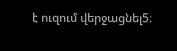է ուզում վերջացնել5։